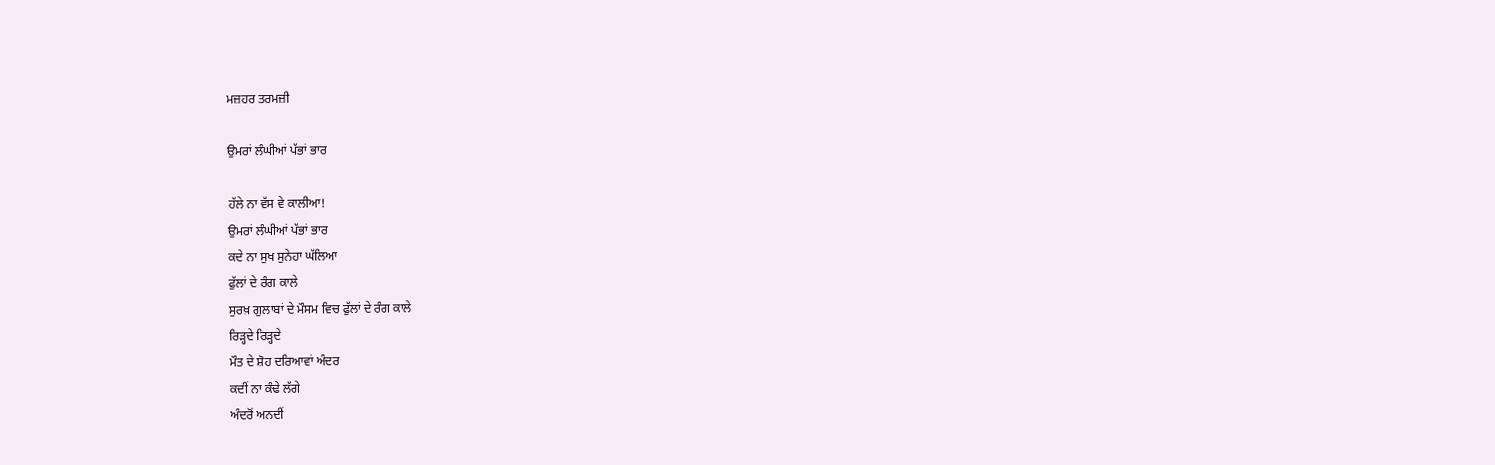ਮਜ਼ਹਰ ਤਰਮਜ਼ੀ

ਉਮਰਾਂ ਲੰਘੀਆਂ ਪੱਭਾਂ ਭਾਰ

ਹੱਲੇ ਨਾ ਵੱਸ ਵੇ ਕਾਲੀਆ!
ਉਮਰਾਂ ਲੰਘੀਆਂ ਪੱਭਾਂ ਭਾਰ
ਕਦੇ ਨਾ ਸੁਖ ਸੁਨੇਹਾ ਘੱਲਿਆ
ਫੁੱਲਾਂ ਦੇ ਰੰਗ ਕਾਲੇ
ਸੁਰਖ਼ ਗੁਲਾਬਾਂ ਦੇ ਮੌਸਮ ਵਿਚ ਫੁੱਲਾਂ ਦੇ ਰੰਗ ਕਾਲੇ
ਰਿੜ੍ਹਦੇ ਰਿੜ੍ਹਦੇ
ਮੌਤ ਦੇ ਸ਼ੋਹ ਦਰਿਆਵਾਂ ਅੰਦਰ
ਕਦੀਂ ਨਾ ਕੰਢੇ ਲੱਗੇ
ਅੰਦਰੋਂ ਅਨਦੀਂ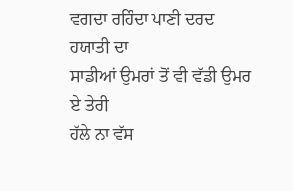ਵਗਦਾ ਰਹਿੰਦਾ ਪਾਣੀ ਦਰਦ ਹਯਾਤੀ ਦਾ
ਸਾਡੀਆਂ ਉਮਰਾਂ ਤੋਂ ਵੀ ਵੱਡੀ ਉਮਰ ਏ ਤੇਰੀ
ਹੱਲੇ ਨਾ ਵੱਸ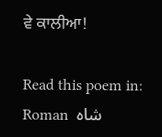ਵੇ ਕਾਲੀਆ!

Read this poem in: Roman  شاہ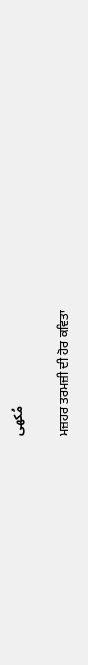مُکھی

ਮਜ਼ਹਰ ਤਰਮਜ਼ੀ ਦੀ ਹੋਰ ਕਵਿਤਾ